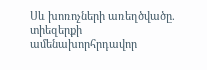Սև խոռոչների առեղծվածը. տիեզերքի ամենախորհրդավոր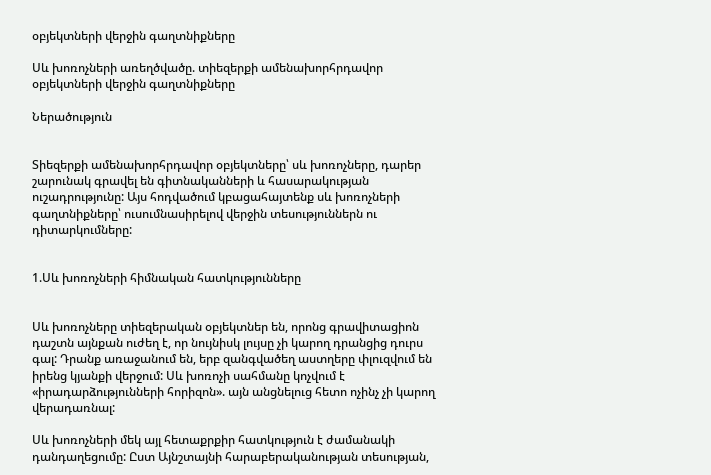օբյեկտների վերջին գաղտնիքները

Սև խոռոչների առեղծվածը. տիեզերքի ամենախորհրդավոր օբյեկտների վերջին գաղտնիքները

Ներածություն


Տիեզերքի ամենախորհրդավոր օբյեկտները՝ սև խոռոչները, դարեր շարունակ գրավել են գիտնականների և հասարակության ուշադրությունը: Այս հոդվածում կբացահայտենք սև խոռոչների գաղտնիքները՝ ուսումնասիրելով վերջին տեսություններն ու դիտարկումները:


1.Սև խոռոչների հիմնական հատկությունները


Սև խոռոչները տիեզերական օբյեկտներ են, որոնց գրավիտացիոն դաշտն այնքան ուժեղ է, որ նույնիսկ լույսը չի կարող դրանցից դուրս գալ: Դրանք առաջանում են, երբ զանգվածեղ աստղերը փլուզվում են իրենց կյանքի վերջում: Սև խոռոչի սահմանը կոչվում է «իրադարձությունների հորիզոն». այն անցնելուց հետո ոչինչ չի կարող վերադառնալ:

Սև խոռոչների մեկ այլ հետաքրքիր հատկություն է ժամանակի դանդաղեցումը: Ըստ Այնշտայնի հարաբերականության տեսության,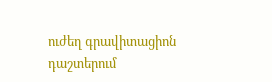ուժեղ գրավիտացիոն դաշտերում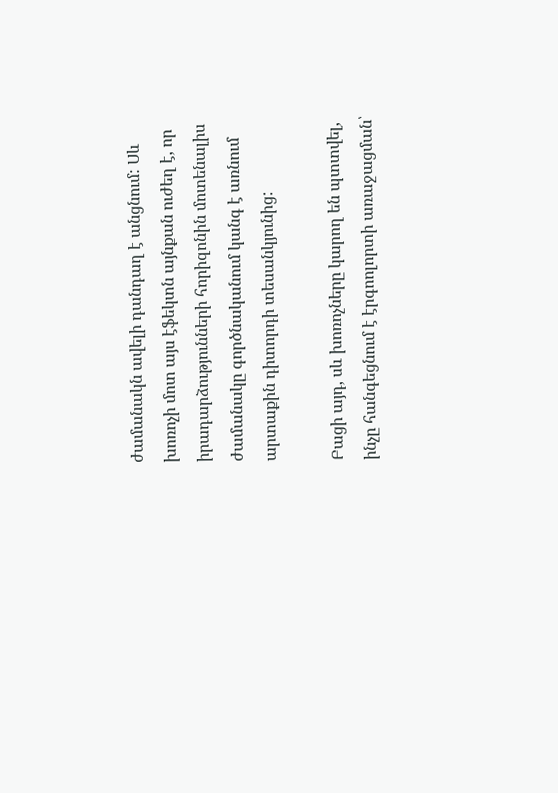ժամանակն ավելի դանդաղ է անցնում: Սև խոռոչի մոտ այս էֆեկտն այնքան ուժեղ է, որ իրադարձությունների հորիզոնին մոտենալիս ժամանակը գործնականում կանգ է առնում արտաքին դիտորդի տեսանկյունից:

Բացի այդ, սև խոռոչները կարող են պտտվել, ինչը հանգեցնում է էրգոոլորտի առաջացման՝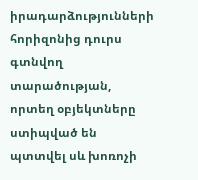իրադարձությունների հորիզոնից դուրս գտնվող տարածության, որտեղ օբյեկտները ստիպված են պտտվել սև խոռոչի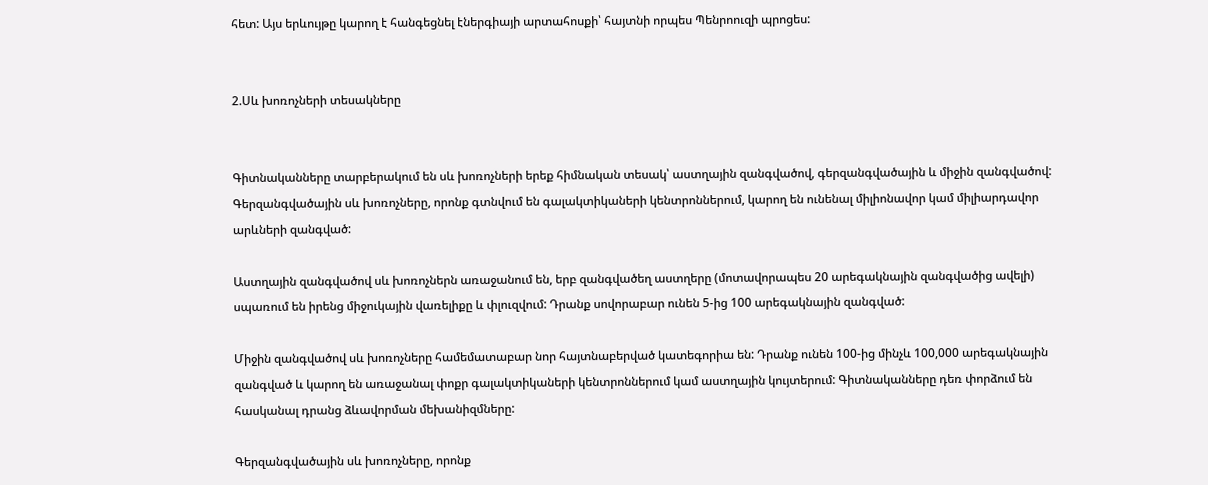հետ: Այս երևույթը կարող է հանգեցնել էներգիայի արտահոսքի՝ հայտնի որպես Պենրոուզի պրոցես:


2.Սև խոռոչների տեսակները


Գիտնականները տարբերակում են սև խոռոչների երեք հիմնական տեսակ՝ աստղային զանգվածով, գերզանգվածային և միջին զանգվածով: Գերզանգվածային սև խոռոչները, որոնք գտնվում են գալակտիկաների կենտրոններում, կարող են ունենալ միլիոնավոր կամ միլիարդավոր արևների զանգված:

Աստղային զանգվածով սև խոռոչներն առաջանում են, երբ զանգվածեղ աստղերը (մոտավորապես 20 արեգակնային զանգվածից ավելի) սպառում են իրենց միջուկային վառելիքը և փլուզվում: Դրանք սովորաբար ունեն 5-ից 100 արեգակնային զանգված:

Միջին զանգվածով սև խոռոչները համեմատաբար նոր հայտնաբերված կատեգորիա են: Դրանք ունեն 100-ից մինչև 100,000 արեգակնային զանգված և կարող են առաջանալ փոքր գալակտիկաների կենտրոններում կամ աստղային կույտերում: Գիտնականները դեռ փորձում են հասկանալ դրանց ձևավորման մեխանիզմները:

Գերզանգվածային սև խոռոչները, որոնք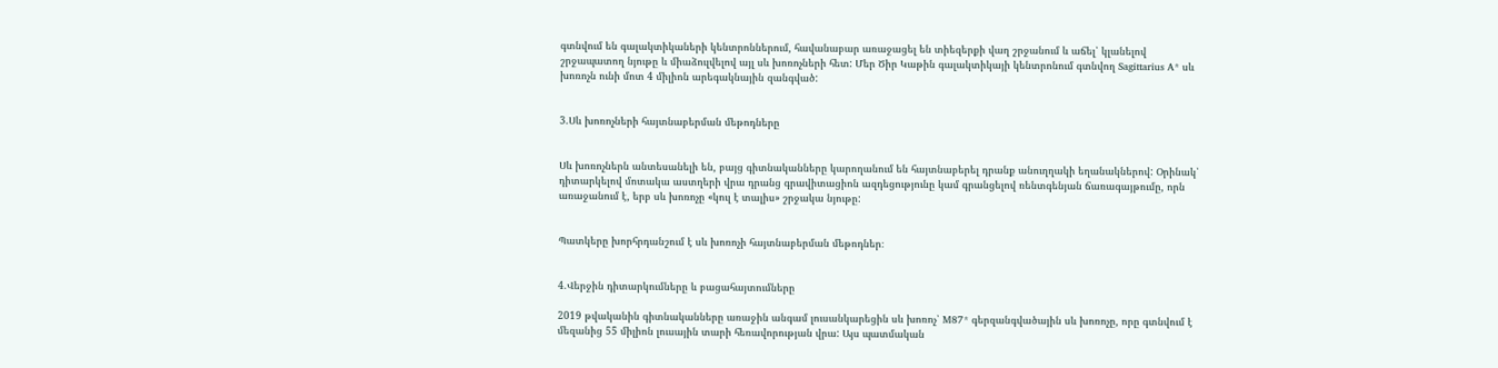գտնվում են գալակտիկաների կենտրոններում, հավանաբար առաջացել են տիեզերքի վաղ շրջանում և աճել՝ կլանելով շրջապատող նյութը և միաձուլվելով այլ սև խոռոչների հետ: Մեր Ծիր Կաթին գալակտիկայի կենտրոնում գտնվող Sagittarius A* սև խոռոչն ունի մոտ 4 միլիոն արեգակնային զանգված:


3.Սև խոռոչների հայտնաբերման մեթոդները


Սև խոռոչներն անտեսանելի են, բայց գիտնականները կարողանում են հայտնաբերել դրանք անուղղակի եղանակներով: Օրինակ՝ դիտարկելով մոտակա աստղերի վրա դրանց գրավիտացիոն ազդեցությունը կամ գրանցելով ռենտգենյան ճառագայթումը, որն առաջանում է, երբ սև խոռոչը «կուլ է տալիս» շրջակա նյութը:


Պատկերը խորհրդանշում է սև խոռոչի հայտնաբերման մեթոդներ։


4.Վերջին դիտարկումները և բացահայտումները

2019 թվականին գիտնականները առաջին անգամ լուսանկարեցին սև խոռոչ՝ M87* գերզանգվածային սև խոռոչը, որը գտնվում է մեզանից 55 միլիոն լուսային տարի հեռավորության վրա: Այս պատմական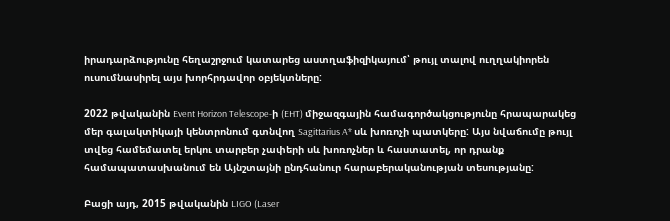իրադարձությունը հեղաշրջում կատարեց աստղաֆիզիկայում՝ թույլ տալով ուղղակիորեն ուսումնասիրել այս խորհրդավոր օբյեկտները:

2022 թվականին Event Horizon Telescope-ի (EHT) միջազգային համագործակցությունը հրապարակեց մեր գալակտիկայի կենտրոնում գտնվող Sagittarius A* սև խոռոչի պատկերը: Այս նվաճումը թույլ տվեց համեմատել երկու տարբեր չափերի սև խոռոչներ և հաստատել, որ դրանք համապատասխանում են Այնշտայնի ընդհանուր հարաբերականության տեսությանը:

Բացի այդ, 2015 թվականին LIGO (Laser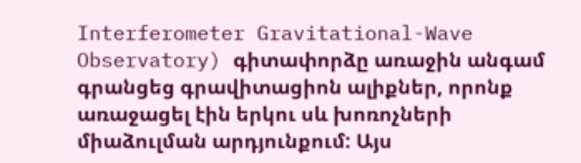Interferometer Gravitational-Wave Observatory) գիտափորձը առաջին անգամ գրանցեց գրավիտացիոն ալիքներ, որոնք առաջացել էին երկու սև խոռոչների միաձուլման արդյունքում: Այս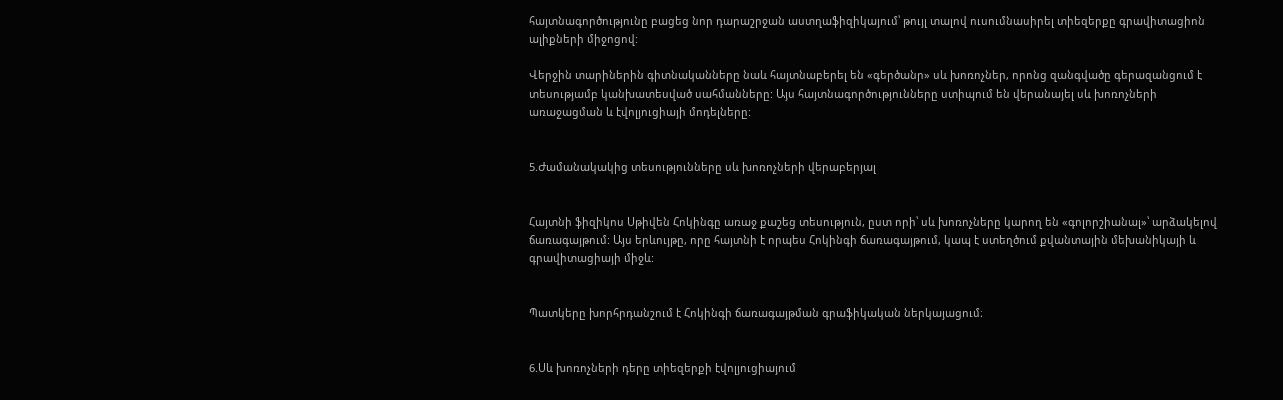հայտնագործությունը բացեց նոր դարաշրջան աստղաֆիզիկայում՝ թույլ տալով ուսումնասիրել տիեզերքը գրավիտացիոն ալիքների միջոցով:

Վերջին տարիներին գիտնականները նաև հայտնաբերել են «գերծանր» սև խոռոչներ, որոնց զանգվածը գերազանցում է տեսությամբ կանխատեսված սահմանները: Այս հայտնագործությունները ստիպում են վերանայել սև խոռոչների առաջացման և էվոլյուցիայի մոդելները:


5.Ժամանակակից տեսությունները սև խոռոչների վերաբերյալ


Հայտնի ֆիզիկոս Սթիվեն Հոկինգը առաջ քաշեց տեսություն, ըստ որի՝ սև խոռոչները կարող են «գոլորշիանալ»՝ արձակելով ճառագայթում: Այս երևույթը, որը հայտնի է որպես Հոկինգի ճառագայթում, կապ է ստեղծում քվանտային մեխանիկայի և գրավիտացիայի միջև:


Պատկերը խորհրդանշում է Հոկինգի ճառագայթման գրաֆիկական ներկայացում։


6.Սև խոռոչների դերը տիեզերքի էվոլյուցիայում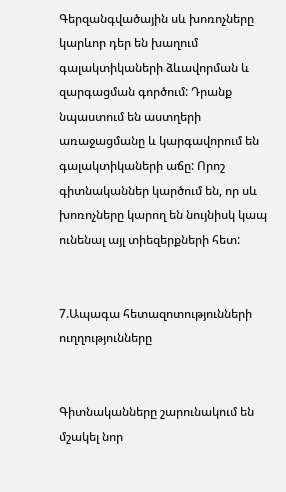Գերզանգվածային սև խոռոչները կարևոր դեր են խաղում գալակտիկաների ձևավորման և զարգացման գործում: Դրանք նպաստում են աստղերի առաջացմանը և կարգավորում են գալակտիկաների աճը: Որոշ գիտնականներ կարծում են, որ սև խոռոչները կարող են նույնիսկ կապ ունենալ այլ տիեզերքների հետ:


7.Ապագա հետազոտությունների ուղղությունները


Գիտնականները շարունակում են մշակել նոր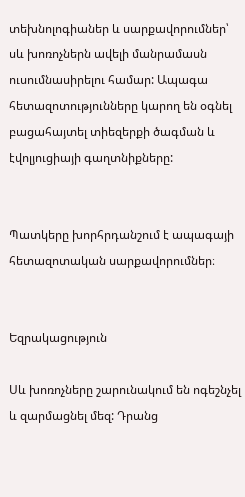տեխնոլոգիաներ և սարքավորումներ՝ սև խոռոչներն ավելի մանրամասն ուսումնասիրելու համար: Ապագա հետազոտությունները կարող են օգնել բացահայտել տիեզերքի ծագման և էվոլյուցիայի գաղտնիքները:


Պատկերը խորհրդանշում է ապագայի հետազոտական սարքավորումներ։


Եզրակացություն

Սև խոռոչները շարունակում են ոգեշնչել և զարմացնել մեզ: Դրանց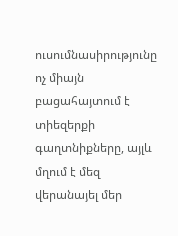ուսումնասիրությունը ոչ միայն բացահայտում է տիեզերքի գաղտնիքները, այլև մղում է մեզ վերանայել մեր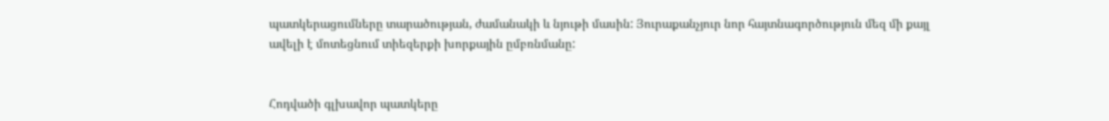պատկերացումները տարածության, ժամանակի և նյութի մասին: Յուրաքանչյուր նոր հայտնագործություն մեզ մի քայլ ավելի է մոտեցնում տիեզերքի խորքային ըմբռնմանը:


Հոդվածի գլխավոր պատկերը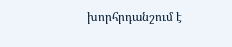խորհրդանշում է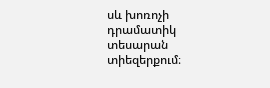սև խոռոչի դրամատիկ տեսարան տիեզերքում։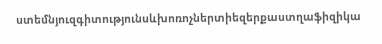ստեմնյուզգիտությունսևխոռոչներտիեզերքաստղաֆիզիկա